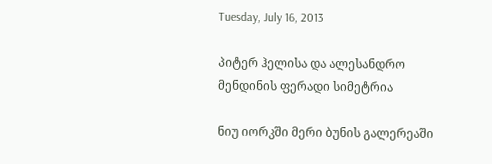Tuesday, July 16, 2013

პიტერ ჰელისა და ალესანდრო მენდინის ფერადი სიმეტრია

ნიუ იორკში მერი ბუნის გალერეაში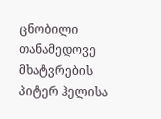ცნობილი თანამედოვე მხატვრების პიტერ ჰელისა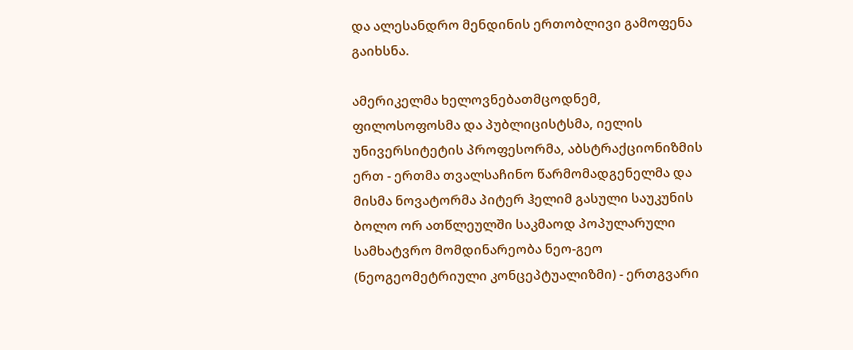და ალესანდრო მენდინის ერთობლივი გამოფენა გაიხსნა.

ამერიკელმა ხელოვნებათმცოდნემ, ფილოსოფოსმა და პუბლიცისტსმა, იელის უნივერსიტეტის პროფესორმა, აბსტრაქციონიზმის ერთ - ერთმა თვალსაჩინო წარმომადგენელმა და მისმა ნოვატორმა პიტერ ჰელიმ გასული საუკუნის ბოლო ორ ათწლეულში საკმაოდ პოპულარული სამხატვრო მომდინარეობა ნეო-გეო (ნეოგეომეტრიული კონცეპტუალიზმი) - ერთგვარი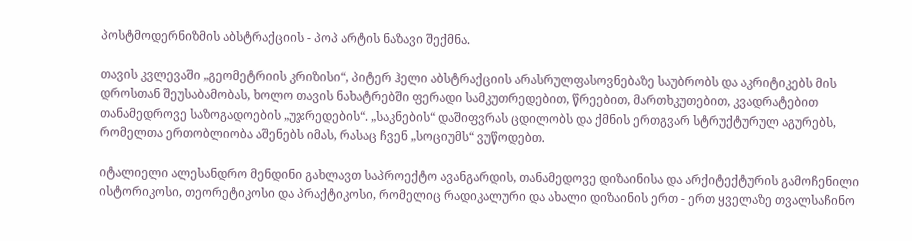პოსტმოდერნიზმის აბსტრაქციის - პოპ არტის ნაზავი შექმნა.

თავის კვლევაში „გეომეტრიის კრიზისი“, პიტერ ჰელი აბსტრაქციის არასრულფასოვნებაზე საუბრობს და აკრიტიკებს მის დროსთან შეუსაბამობას, ხოლო თავის ნახატრებში ფერადი სამკუთრედებით, წრეებით, მართხკუთებით, კვადრატებით თანამედროვე საზოგადოების „უჯრედების“. „საკნების“ დაშიფვრას ცდილობს და ქმნის ერთგვარ სტრუქტურულ აგურებს, რომელთა ერთობლიობა აშენებს იმას, რასაც ჩვენ „სოციუმს“ ვუწოდებთ.

იტალიელი ალესანდრო მენდინი გახლავთ საპროექტო ავანგარდის, თანამედოვე დიზაინისა და არქიტექტურის გამოჩენილი ისტორიკოსი, თეორეტიკოსი და პრაქტიკოსი, რომელიც რადიკალური და ახალი დიზაინის ერთ - ერთ ყველაზე თვალსაჩინო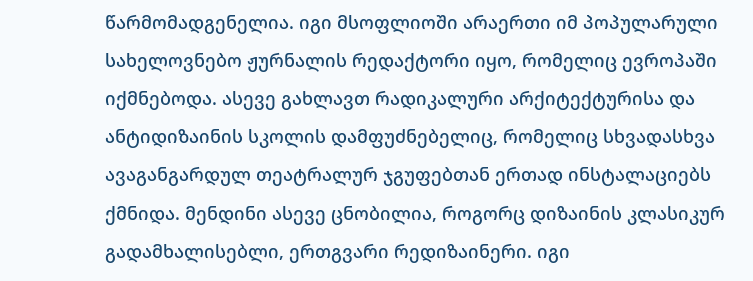წარმომადგენელია. იგი მსოფლიოში არაერთი იმ პოპულარული სახელოვნებო ჟურნალის რედაქტორი იყო, რომელიც ევროპაში იქმნებოდა. ასევე გახლავთ რადიკალური არქიტექტურისა და ანტიდიზაინის სკოლის დამფუძნებელიც, რომელიც სხვადასხვა ავაგანგარდულ თეატრალურ ჯგუფებთან ერთად ინსტალაციებს ქმნიდა. მენდინი ასევე ცნობილია, როგორც დიზაინის კლასიკურ გადამხალისებლი, ერთგვარი რედიზაინერი. იგი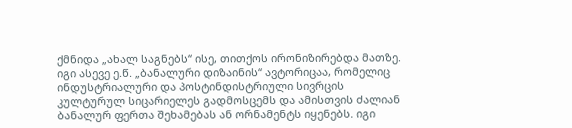ქმნიდა „ახალ საგნებს“ ისე, თითქოს ირონიზირებდა მათზე. იგი ასევე ე.წ. „ბანალური დიზაინის“ ავტორიცაა, რომელიც ინდუსტრიალური და პოსტინდისტრიული სივრცის კულტურულ სიცარიელეს გადმოსცემს და ამისთვის ძალიან ბანალურ ფერთა შეხამებას ან ორნამენტს იყენებს. იგი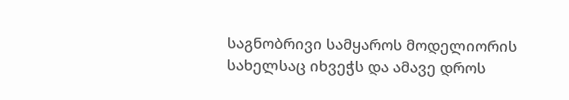საგნობრივი სამყაროს მოდელიორის სახელსაც იხვეჭს და ამავე დროს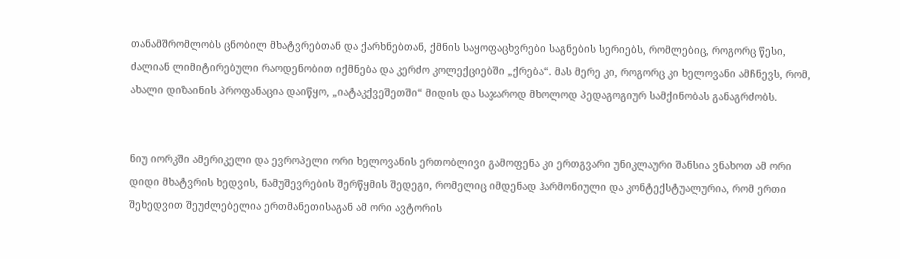თანამშრომლობს ცნობილ მხატვრებთან და ქარხნებთან, ქმნის საყოფაცხვრები საგნების სერიებს, რომლებიც, როგორც წესი, ძალიან ლიმიტირებული რაოდენობით იქმნება და კერძო კოლექციებში „ქრება“. მას მერე კი, როგორც კი ხელოვანი ამჩნევს, რომ, ახალი დიზაინის პროფანაცია დაიწყო, „იატაკქვეშეთში“ მიდის და საჯაროდ მხოლოდ პედაგოგიურ სამქინობას განაგრძობს.


ნიუ იორკში ამერიკელი და ევროპელი ორი ხელოვანის ერთობლივი გამოფენა კი ერთგვარი უნიკლაური შანსია ვნახოთ ამ ორი დიდი მხატვრის ხედვის, ნამუშევრების შერწყმის შედეგი, რომელიც იმდენად ჰარმონიული და კონტექსტუალურია, რომ ერთი შეხედვით შეუძლებელია ერთმანეთისაგან ამ ორი ავტორის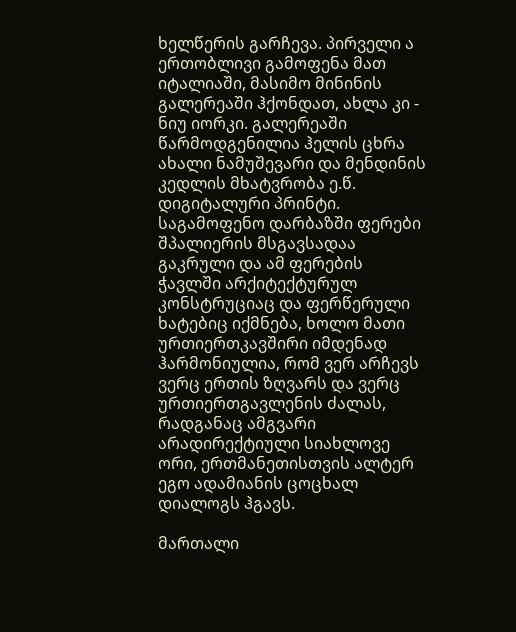ხელწერის გარჩევა. პირველი ა ერთობლივი გამოფენა მათ იტალიაში, მასიმო მინინის გალერეაში ჰქონდათ, ახლა კი - ნიუ იორკი. გალერეაში წარმოდგენილია ჰელის ცხრა ახალი ნამუშევარი და მენდინის კედლის მხატვრობა ე.წ. დიგიტალური პრინტი. საგამოფენო დარბაზში ფერები შპალიერის მსგავსადაა გაკრული და ამ ფერების ჭავლში არქიტექტურულ კონსტრუციაც და ფერწერული ხატებიც იქმნება, ხოლო მათი ურთიერთკავშირი იმდენად ჰარმონიულია, რომ ვერ არჩევს ვერც ერთის ზღვარს და ვერც ურთიერთგავლენის ძალას, რადგანაც ამგვარი არადირექტიული სიახლოვე ორი, ერთმანეთისთვის ალტერ ეგო ადამიანის ცოცხალ დიალოგს ჰგავს.

მართალი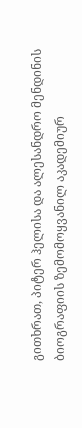გითხრათ, პიტერ ჰელისა და ალესანდრო მენდინის ბიოგრაფიის ზემომოყვანილ აკადემიურ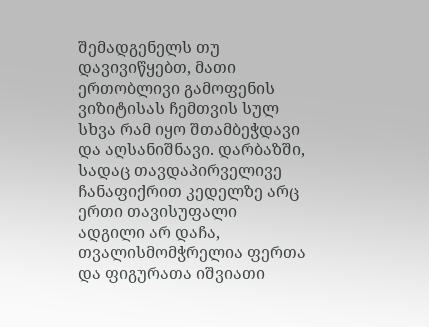შემადგენელს თუ დავივიწყებთ, მათი ერთობლივი გამოფენის ვიზიტისას ჩემთვის სულ სხვა რამ იყო შთამბეჭდავი და აღსანიშნავი. დარბაზში, სადაც თავდაპირველივე ჩანაფიქრით კედელზე არც ერთი თავისუფალი ადგილი არ დაჩა, თვალისმომჭრელია ფერთა და ფიგურათა იშვიათი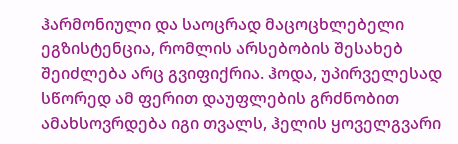ჰარმონიული და საოცრად მაცოცხლებელი ეგზისტენცია, რომლის არსებობის შესახებ შეიძლება არც გვიფიქრია. ჰოდა, უპირველესად სწორედ ამ ფერით დაუფლების გრძნობით ამახსოვრდება იგი თვალს, ჰელის ყოველგვარი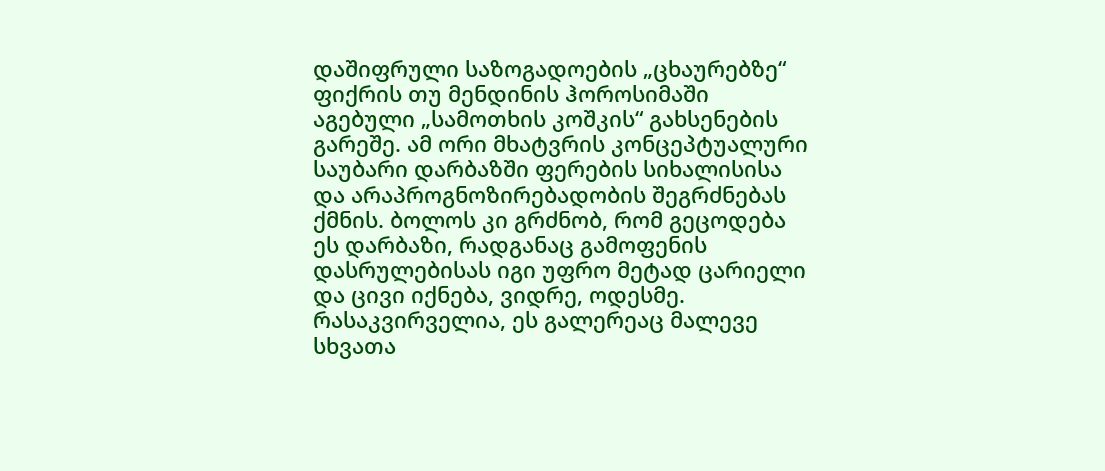დაშიფრული საზოგადოების „ცხაურებზე“ ფიქრის თუ მენდინის ჰოროსიმაში აგებული „სამოთხის კოშკის“ გახსენების გარეშე. ამ ორი მხატვრის კონცეპტუალური საუბარი დარბაზში ფერების სიხალისისა და არაპროგნოზირებადობის შეგრძნებას ქმნის. ბოლოს კი გრძნობ, რომ გეცოდება ეს დარბაზი, რადგანაც გამოფენის დასრულებისას იგი უფრო მეტად ცარიელი და ცივი იქნება, ვიდრე, ოდესმე. რასაკვირველია, ეს გალერეაც მალევე სხვათა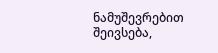ნამუშევრებით შეივსება,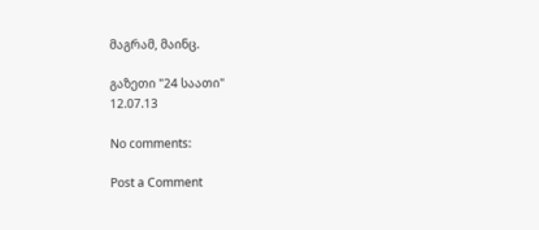მაგრამ, მაინც.

გაზეთი "24 საათი"
12.07.13

No comments:

Post a Comment